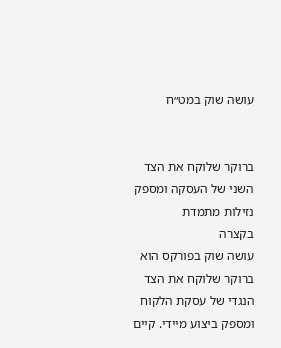עושה שוק במט״ח


ברוקר שלוקח את הצד השני של העסקה ומספק נזילות מתמדת
בקצרה
עושה שוק בפורקס הוא ברוקר שלוקח את הצד הנגדי של עסקת הלקוח ומספק ביצוע מיידי. קיים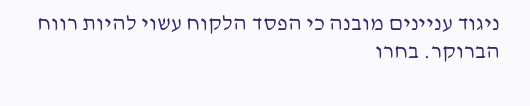ניגוד עניינים מובנה כי הפסד הלקוח עשוי להיות רווח הברוקר. בחרו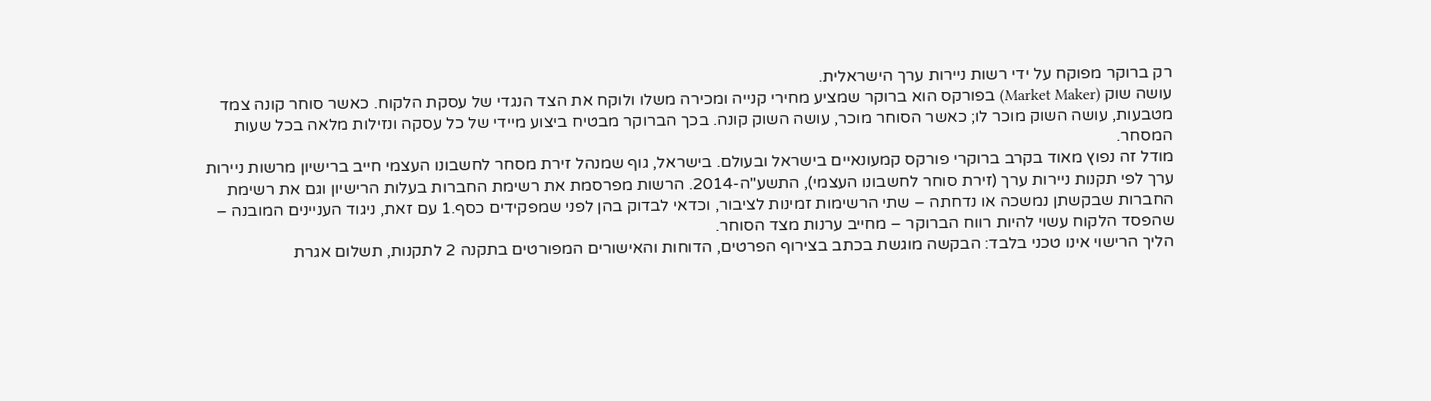רק ברוקר מפוקח על ידי רשות ניירות ערך הישראלית.
עושה שוק (Market Maker) בפורקס הוא ברוקר שמציע מחירי קנייה ומכירה משלו ולוקח את הצד הנגדי של עסקת הלקוח. כאשר סוחר קונה צמד מטבעות, עושה השוק מוכר לו; כאשר הסוחר מוכר, עושה השוק קונה. בכך הברוקר מבטיח ביצוע מיידי של כל עסקה ונזילות מלאה בכל שעות המסחר.
מודל זה נפוץ מאוד בקרב ברוקרי פורקס קמעונאיים בישראל ובעולם. בישראל, גוף שמנהל זירת מסחר לחשבונו העצמי חייב ברישיון מרשות ניירות ערך לפי תקנות ניירות ערך (זירת סוחר לחשבונו העצמי), התשע"ה-2014. הרשות מפרסמת את רשימת החברות בעלות הרישיון וגם את רשימת החברות שבקשתן נמשכה או נדחתה – שתי הרשימות זמינות לציבור, וכדאי לבדוק בהן לפני שמפקידים כסף.1 עם זאת, ניגוד העניינים המובנה – שהפסד הלקוח עשוי להיות רווח הברוקר – מחייב ערנות מצד הסוחר.
הליך הרישוי אינו טכני בלבד: הבקשה מוגשת בכתב בצירוף הפרטים, הדוחות והאישורים המפורטים בתקנה 2 לתקנות, תשלום אגרת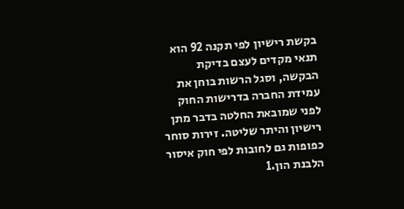בקשת רישיון לפי תקנה 92 הוא תנאי מקדים לעצם בדיקת הבקשה, וסגל הרשות בוחן את עמידת החברה בדרישות החוק לפני שמובאת החלטה בדבר מתן רישיון והיתר שליטה. זירות סוחר כפופות גם לחובות לפי חוק איסור הלבנת הון.1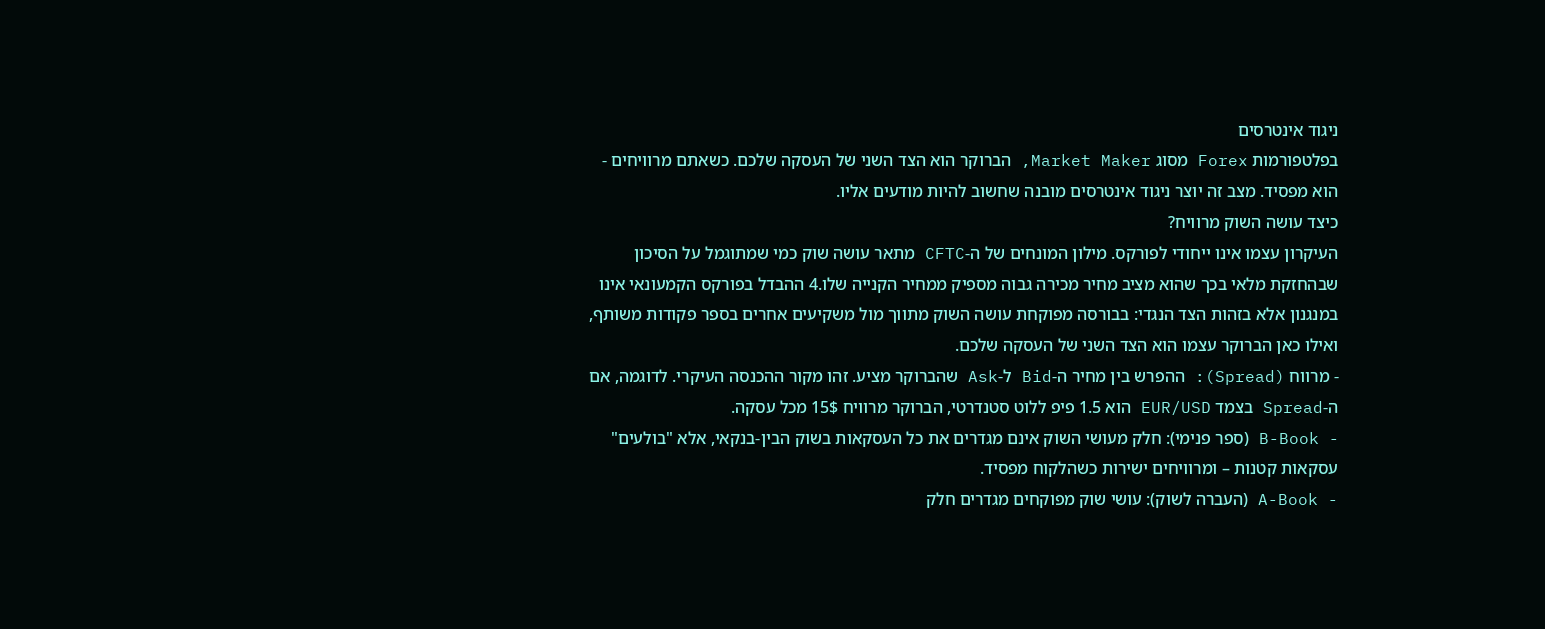ניגוד אינטרסים
בפלטפורמות Forex מסוג Market Maker, הברוקר הוא הצד השני של העסקה שלכם. כשאתם מרוויחים - הוא מפסיד. מצב זה יוצר ניגוד אינטרסים מובנה שחשוב להיות מודעים אליו.
כיצד עושה השוק מרוויח?
העיקרון עצמו אינו ייחודי לפורקס. מילון המונחים של ה-CFTC מתאר עושה שוק כמי שמתוגמל על הסיכון שבהחזקת מלאי בכך שהוא מציב מחיר מכירה גבוה מספיק ממחיר הקנייה שלו.4 ההבדל בפורקס הקמעונאי אינו במנגנון אלא בזהות הצד הנגדי: בבורסה מפוקחת עושה השוק מתווך מול משקיעים אחרים בספר פקודות משותף, ואילו כאן הברוקר עצמו הוא הצד השני של העסקה שלכם.
- מרווח (Spread): ההפרש בין מחיר ה-Bid ל-Ask שהברוקר מציע. זהו מקור ההכנסה העיקרי. לדוגמה, אם ה-Spread בצמד EUR/USD הוא 1.5 פיפ ללוט סטנדרטי, הברוקר מרוויח 15$ מכל עסקה.
- B-Book (ספר פנימי): חלק מעושי השוק אינם מגדרים את כל העסקאות בשוק הבין-בנקאי, אלא "בולעים" עסקאות קטנות – ומרוויחים ישירות כשהלקוח מפסיד.
- A-Book (העברה לשוק): עושי שוק מפוקחים מגדרים חלק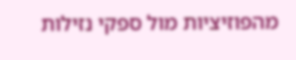מהפוזיציות מול ספקי נזילות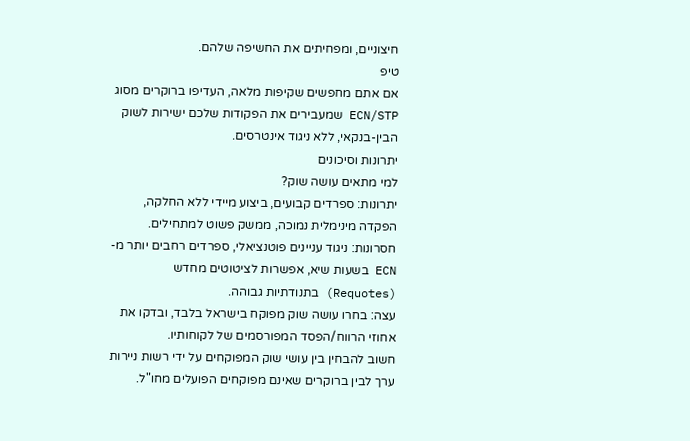חיצוניים, ומפחיתים את החשיפה שלהם.
טיפ
אם אתם מחפשים שקיפות מלאה, העדיפו ברוקרים מסוג ECN/STP שמעבירים את הפקודות שלכם ישירות לשוק הבין-בנקאי, ללא ניגוד אינטרסים.
יתרונות וסיכונים
למי מתאים עושה שוק?
יתרונות: ספרדים קבועים, ביצוע מיידי ללא החלקה, הפקדה מינימלית נמוכה, ממשק פשוט למתחילים.
חסרונות: ניגוד עניינים פוטנציאלי, ספרדים רחבים יותר מ-ECN בשעות שיא, אפשרות לציטוטים מחדש (Requotes) בתנודתיות גבוהה.
עצה: בחרו עושה שוק מפוקח בישראל בלבד, ובדקו את אחוזי הרווח/הפסד המפורסמים של לקוחותיו.
חשוב להבחין בין עושי שוק המפוקחים על ידי רשות ניירות ערך לבין ברוקרים שאינם מפוקחים הפועלים מחו"ל.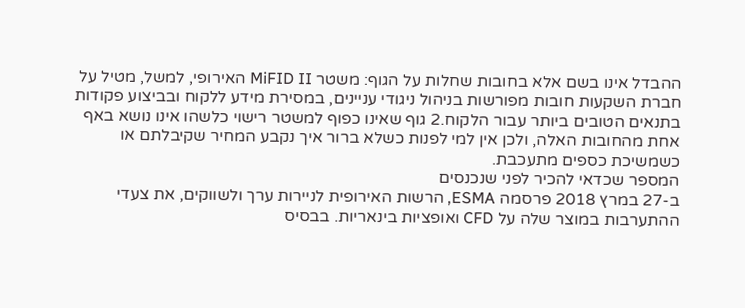ההבדל אינו בשם אלא בחובות שחלות על הגוף: משטר MiFID II האירופי, למשל, מטיל על חברת השקעות חובות מפורשות בניהול ניגודי עניינים, במסירת מידע ללקוח ובביצוע פקודות בתנאים הטובים ביותר עבור הלקוח.2 גוף שאינו כפוף למשטר רישוי כלשהו אינו נושא באף אחת מהחובות האלה, ולכן אין למי לפנות כשלא ברור איך נקבע המחיר שקיבלתם או כשמשיכת כספים מתעכבת.
המספר שכדאי להכיר לפני שנכנסים
ב-27 במרץ 2018 פרסמה ESMA, הרשות האירופית לניירות ערך ולשווקים, את צעדי ההתערבות במוצר שלה על CFD ואופציות בינאריות. בבסיס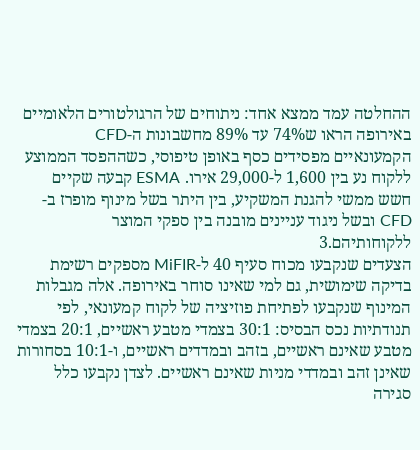ההחלטה עמד ממצא אחד: ניתוחים של הרגולטורים הלאומיים באירופה הראו ש74% עד 89% מחשבונות ה-CFD הקמעונאיים מפסידים כסף באופן טיפוסי, כשההפסד הממוצע ללקוח נע בין 1,600 ל-29,000 אירו. ESMA קבעה שקיים חשש ממשי להגנת המשקיע, בין היתר בשל מינוף מופרז ב-CFD ובשל ניגוד עניינים מובנה בין ספקי המוצר ללקוחותיהם.3
הצעדים שנקבעו מכוח סעיף 40 ל-MiFIR מספקים רשימת בדיקה שימושית, גם למי שאינו סוחר באירופה. אלה מגבלות המינוף שנקבעו לפתיחת פוזיציה של לקוח קמעונאי, לפי תנודתיות נכס הבסיס: 30:1 בצמדי מטבע ראשיים, 20:1 בצמדי מטבע שאינם ראשיים, בזהב ובמדדים ראשיים, ו-10:1 בסחורות שאינן זהב ובמדדי מניות שאינם ראשיים. לצדן נקבעו כלל סגירה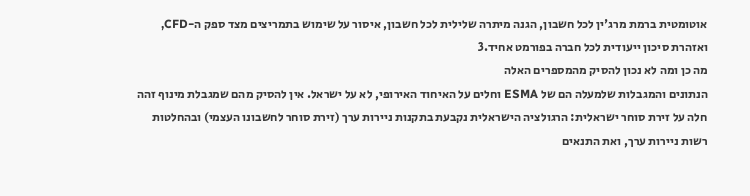אוטומטית ברמת מרג'ין לכל חשבון, הגנה מיתרה שלילית לכל חשבון, איסור על שימוש בתמריצים מצד ספק ה-CFD, ואזהרת סיכון ייעודית לכל חברה בפורמט אחיד.3
מה כן ומה לא נכון להסיק מהמספרים האלה
הנתונים והמגבלות שלמעלה הם של ESMA וחלים על האיחוד האירופי, לא על ישראל. אין להסיק מהם שמגבלת מינוף זהה חלה על זירת סוחר ישראלית: הרגולציה הישראלית נקבעת בתקנות ניירות ערך (זירת סוחר לחשבונו העצמי) ובהחלטות רשות ניירות ערך, ואת התנאים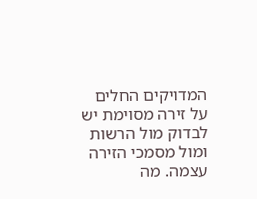המדויקים החלים על זירה מסוימת יש לבדוק מול הרשות ומול מסמכי הזירה עצמה. מה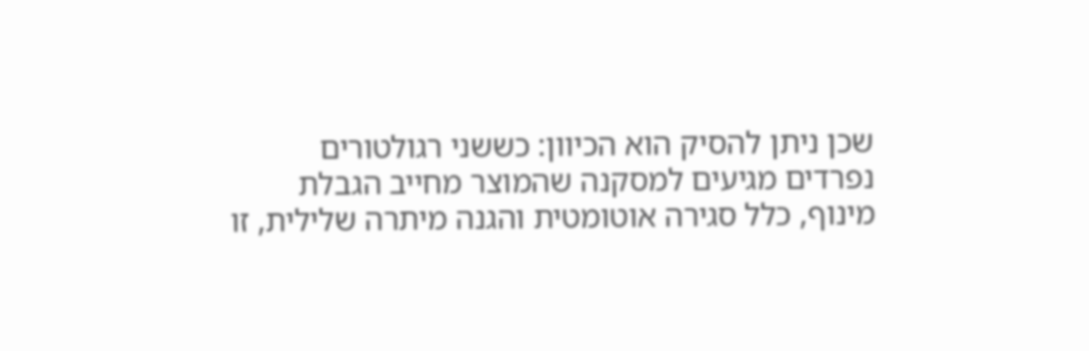שכן ניתן להסיק הוא הכיוון: כששני רגולטורים נפרדים מגיעים למסקנה שהמוצר מחייב הגבלת מינוף, כלל סגירה אוטומטית והגנה מיתרה שלילית, זו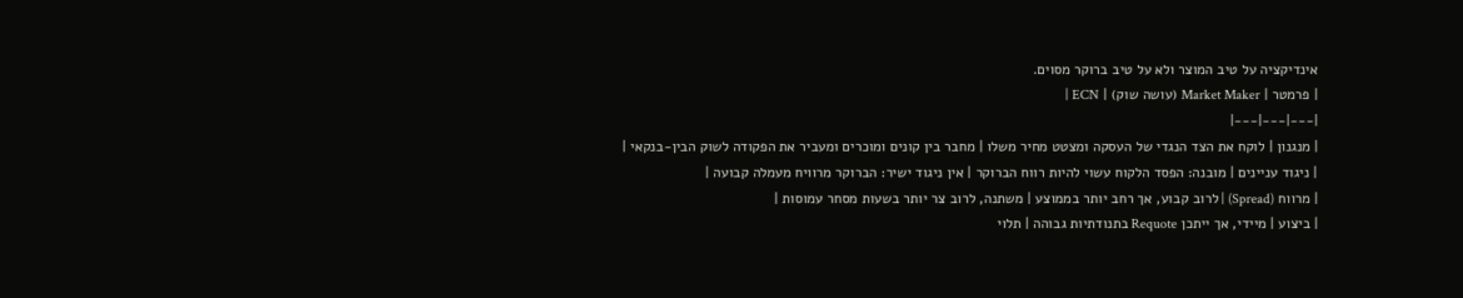אינדיקציה על טיב המוצר ולא על טיב ברוקר מסוים.
| פרמטר | Market Maker (עושה שוק) | ECN |
|---|---|---|
| מנגנון | לוקח את הצד הנגדי של העסקה ומצטט מחיר משלו | מחבר בין קונים ומוכרים ומעביר את הפקודה לשוק הבין-בנקאי |
| ניגוד עניינים | מובנה: הפסד הלקוח עשוי להיות רווח הברוקר | אין ניגוד ישיר: הברוקר מרוויח מעמלה קבועה |
| מרווח (Spread) | לרוב קבוע, אך רחב יותר בממוצע | משתנה, לרוב צר יותר בשעות מסחר עמוסות |
| ביצוע | מיידי, אך ייתכן Requote בתנודתיות גבוהה | תלוי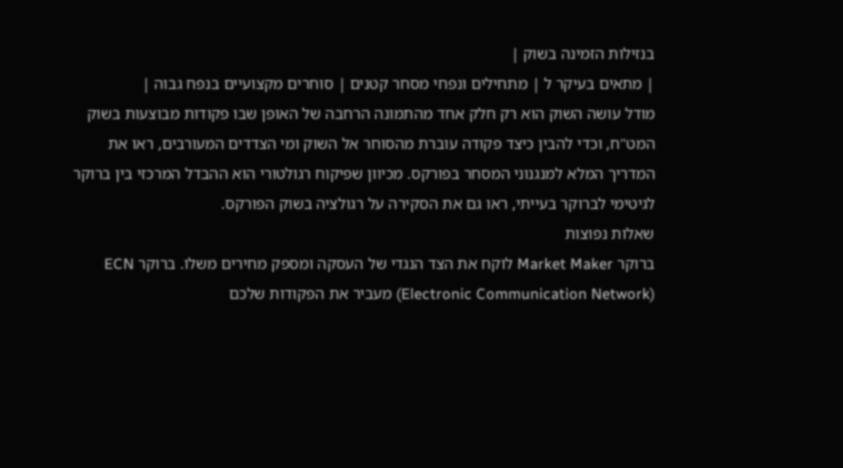בנזילות הזמינה בשוק |
| מתאים בעיקר ל | מתחילים ונפחי מסחר קטנים | סוחרים מקצועיים בנפח גבוה |
מודל עושה השוק הוא רק חלק אחד מהתמונה הרחבה של האופן שבו פקודות מבוצעות בשוק המט"ח, וכדי להבין כיצד פקודה עוברת מהסוחר אל השוק ומי הצדדים המעורבים, ראו את המדריך המלא למנגנוני המסחר בפורקס. מכיוון שפיקוח רגולטורי הוא ההבדל המרכזי בין ברוקר לגיטימי לברוקר בעייתי, ראו גם את הסקירה על רגולציה בשוק הפורקס.
שאלות נפוצות
ברוקר Market Maker לוקח את הצד הנגדי של העסקה ומספק מחירים משלו. ברוקר ECN (Electronic Communication Network) מעביר את הפקודות שלכם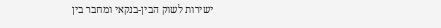ישירות לשוק הבין-בנקאי ומחבר בין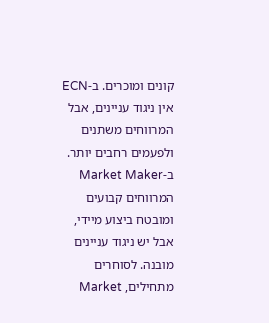קונים ומוכרים. ב-ECN אין ניגוד עניינים, אבל המרווחים משתנים ולפעמים רחבים יותר. ב-Market Maker המרווחים קבועים ומובטח ביצוע מיידי, אבל יש ניגוד עניינים מובנה. לסוחרים מתחילים, Market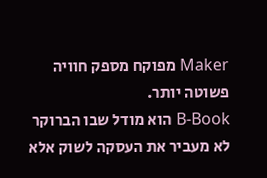Maker מפוקח מספק חוויה פשוטה יותר.
B-Book הוא מודל שבו הברוקר לא מעביר את העסקה לשוק אלא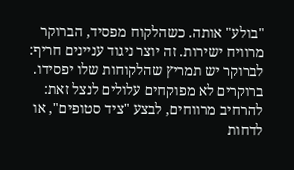"בולע" אותה. כשהלקוח מפסיד, הברוקר מרוויח ישירות. זה יוצר ניגוד עניינים חריף: לברוקר יש תמריץ שהלקוחות שלו יפסידו. ברוקרים לא מפוקחים עלולים לנצל זאת: להרחיב מרווחים, לבצע "ציד סטופים", או לדחות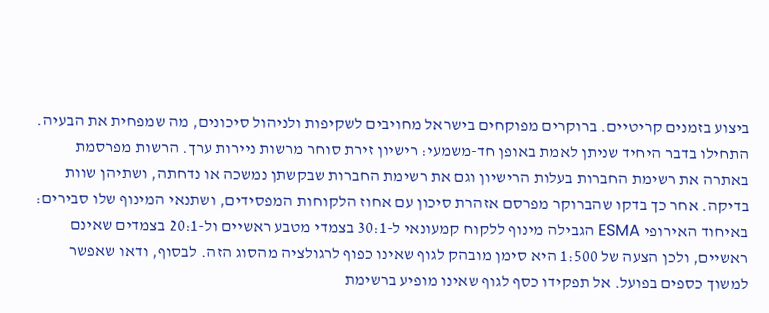ביצוע בזמנים קריטיים. ברוקרים מפוקחים בישראל מחויבים לשקיפות ולניהול סיכונים, מה שמפחית את הבעיה.
התחילו בדבר היחיד שניתן לאמת באופן חד-משמעי: רישיון זירת סוחר מרשות ניירות ערך. הרשות מפרסמת באתרה את רשימת החברות בעלות הרישיון וגם את רשימת החברות שבקשתן נמשכה או נדחתה, ושתיהן שוות בדיקה. אחר כך בדקו שהברוקר מפרסם אזהרת סיכון עם אחוז הלקוחות המפסידים, ושתנאי המינוף שלו סבירים: באיחוד האירופי ESMA הגבילה מינוף ללקוח קמעונאי ל-30:1 בצמדי מטבע ראשיים ול-20:1 בצמדים שאינם ראשיים, ולכן הצעה של 1:500 היא סימן מובהק לגוף שאינו כפוף לרגולציה מהסוג הזה. לבסוף, ודאו שאפשר למשוך כספים בפועל. אל תפקידו כסף לגוף שאינו מופיע ברשימת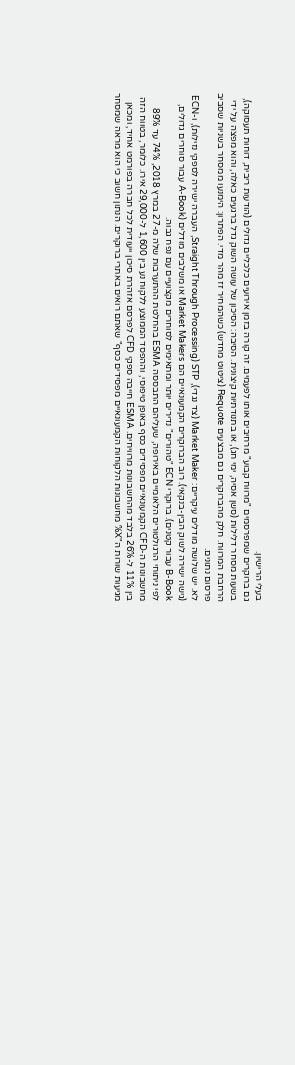בעלי הרישיון.
גם ברוקרים שמפרסמים "מרווח קבוע" מרחיבים אותו לפעמים. זה קורה בזמן אירועים כלכליים גדולים (הודעות ריבית, דוחות תעסוקה), בשעות מסחר דלילות (סשן אסיה, ימי חג), או בתנודתיות קיצונית. הסיבה: הסיכון של עושה השוק גדל ברגעים כאלה, והוא מפצה על ידי הרחבת המרווח. חלק מהברוקרים גם מבצעים Requote (ציטוט מחדש) כשהמחיר זז מהר מדי. הפתרון: הימנעו ממסחר בשניות שסביב פרסום נתונים.
לא. יש שלושה מודלים עיקריים: Market Maker (צד נגדי), STP (Straight Through Processing, העברה ישירה לספקי נזילות), ו-ECN (גישה ישירה לשוק הבין-בנקאי). רוב הברוקרים הקמעונאיים הם Market Makers או משלבים מודלים (A-Book עבור סוחרים גדולים, B-Book עבור קטנים). ברוקרי ECN "טהורים" נדירים יותר ומתאימים לסוחרים מקצועיים עם נפח גבוה.
לפי ניתוחי הרגולטורים הלאומיים באירופה, שעליהם התבססה ESMA בהחלטת ההתערבות שלה מ-27 במרץ 2018, 74% עד 89% מחשבונות ה-CFD הקמעונאיים מפסידים כסף באופן טיפוסי, וההפסד הממוצע ללקוח נע בין 1,600 ל-29,000 אירו. כלומר, בטווח הזה בין 11% ל-26% בלבד מהחשבונות מרוויחים. ESMA חייבה ספקי CFD לפרסם אזהרת סיכון ייעודית לכל חברה בפורמט אחיד, ומכאן מגיעות שורות ה"X% מחשבונות הלקוחות הקמעונאיים מפסידים כסף" שאתם רואים באתרי ברוקרים. הנתון חשוב כי הוא מראה שמסחר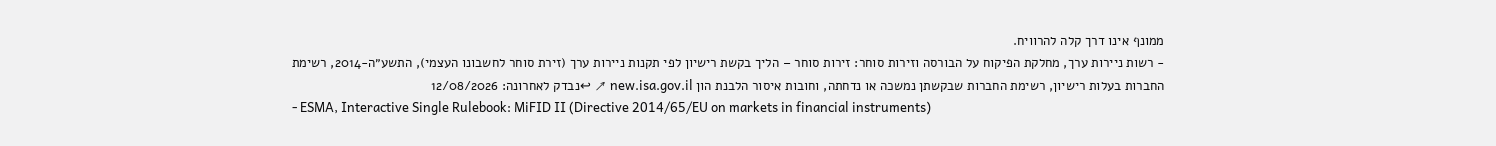ממונף אינו דרך קלה להרוויח.
- רשות ניירות ערך, מחלקת הפיקוח על הבורסה וזירות סוחר: זירות סוחר – הליך בקשת רישיון לפי תקנות ניירות ערך (זירת סוחר לחשבונו העצמי), התשע״ה-2014, רשימת החברות בעלות רישיון, רשימת החברות שבקשתן נמשכה או נדחתה, וחובות איסור הלבנת הון new.isa.gov.il ↗ ↩נבדק לאחרונה: 12/08/2026
- ESMA, Interactive Single Rulebook: MiFID II (Directive 2014/65/EU on markets in financial instruments)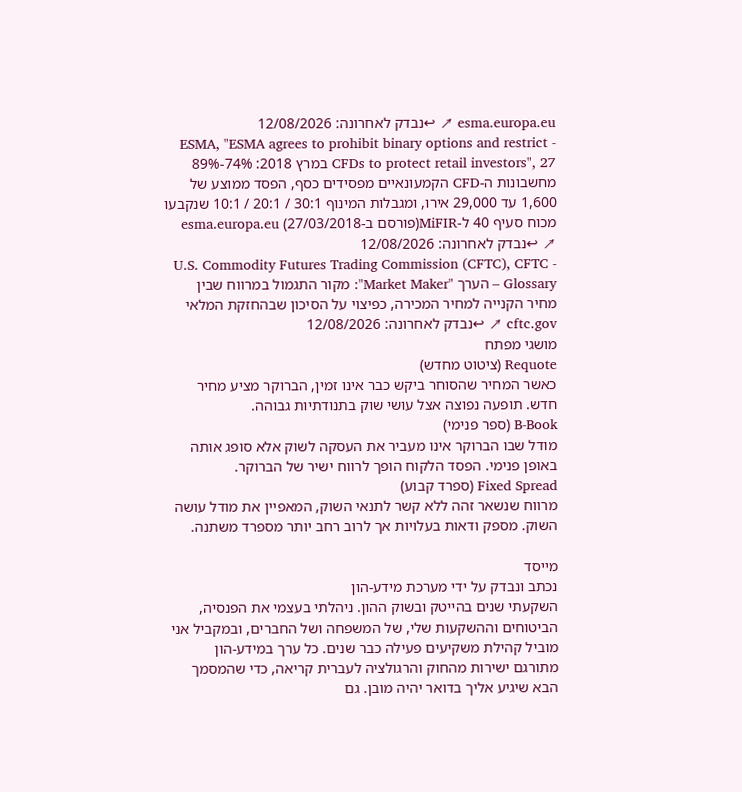esma.europa.eu ↗ ↩נבדק לאחרונה: 12/08/2026
- ESMA, "ESMA agrees to prohibit binary options and restrict CFDs to protect retail investors", 27 במרץ 2018: 74%-89% מחשבונות ה-CFD הקמעונאיים מפסידים כסף, הפסד ממוצע של 1,600 עד 29,000 אירו, ומגבלות המינוף 30:1 / 20:1 / 10:1 שנקבעו מכוח סעיף 40 ל-MiFIR(פורסם ב-27/03/2018) esma.europa.eu ↗ ↩נבדק לאחרונה: 12/08/2026
- U.S. Commodity Futures Trading Commission (CFTC), CFTC Glossary – הערך "Market Maker": מקור התגמול במרווח שבין מחיר הקנייה למחיר המכירה, כפיצוי על הסיכון שבהחזקת המלאי cftc.gov ↗ ↩נבדק לאחרונה: 12/08/2026
מושגי מפתח
Requote (ציטוט מחדש)
כאשר המחיר שהסוחר ביקש כבר אינו זמין, הברוקר מציע מחיר חדש. תופעה נפוצה אצל עושי שוק בתנודתיות גבוהה.
B-Book (ספר פנימי)
מודל שבו הברוקר אינו מעביר את העסקה לשוק אלא סופג אותה באופן פנימי. הפסד הלקוח הופך לרווח ישיר של הברוקר.
Fixed Spread (ספרד קבוע)
מרווח שנשאר זהה ללא קשר לתנאי השוק, המאפיין את מודל עושה השוק. מספק ודאות בעלויות אך לרוב רחב יותר מספרד משתנה.

מייסד
נכתב ונבדק על ידי מערכת מידע-הון
השקעתי שנים בהייטק ובשוק ההון. ניהלתי בעצמי את הפנסיה, הביטוחים וההשקעות שלי, של המשפחה ושל החברים, ובמקביל אני מוביל קהילת משקיעים פעילה כבר שנים. כל ערך במידע-הון מתורגם ישירות מהחוק והרגולציה לעברית קריאה, כדי שהמסמך הבא שיגיע אליך בדואר יהיה מובן. גם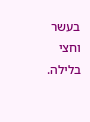בעשר וחצי בלילה.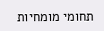תחומי מומחיות